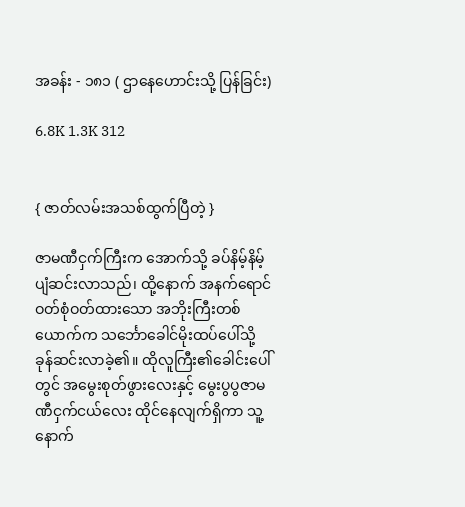အခန်း - ၁၈၁ ( ဌာနေဟောင်းသို့ ပြန်ခြင်း)

6.8K 1.3K 312


{ ဇာတ်လမ်းအသစ်ထွက်ပြီတဲ့ }

ဇာမဏီငှက်ကြီးက အောက်သို့ ခပ်နိမ့်နိမ့်ပျံဆင်းလာသည်၊ ထို့နောက် အနက်ရောင်ဝတ်စုံဝတ်ထားသော အဘိုးကြီးတစ်ယောက်က သင်္ဘောခေါင်မိုးထပ်ပေါ်သို့ ခုန်ဆင်းလာခဲ့၏။ ထိုလူကြီး၏ခေါင်းပေါ်တွင် အမွေးစုတ်ဖွားလေးနှင့် မွေးပွပွဇာမဏီငှက်ငယ်လေး ထိုင်နေလျက်ရှိကာ သူ့နောက်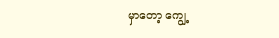မှာတော့ ကျွေ့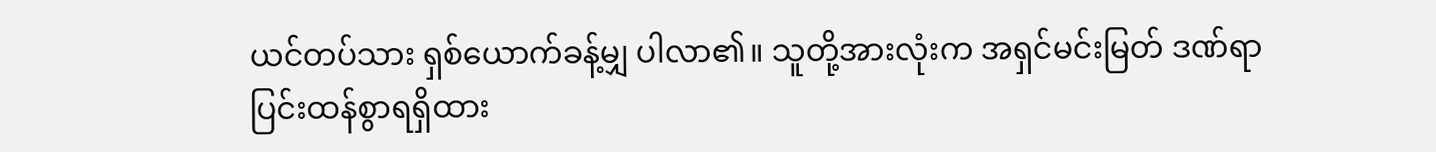ယင်တပ်သား ရှစ်ယောက်ခန့်မျှ ပါလာ၏။ သူတို့အားလုံးက အရှင်မင်းမြတ် ဒဏ်ရာပြင်းထန်စွာရရှိထား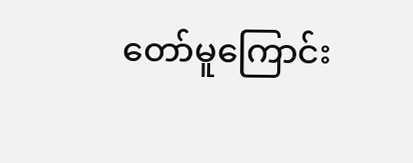တော်မူကြောင်း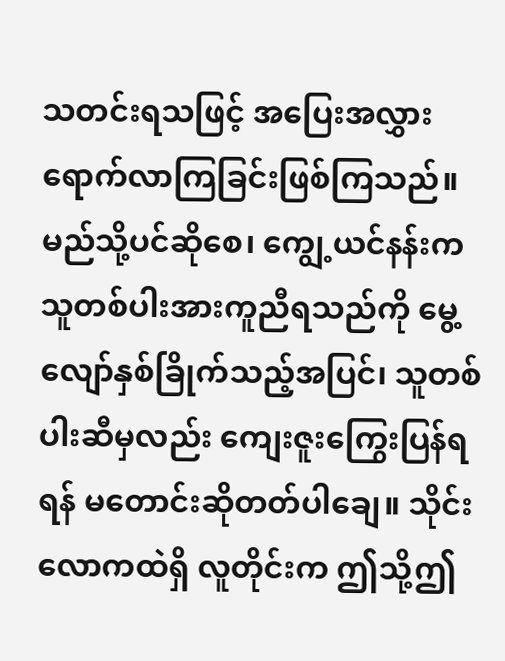သတင်းရသဖြင့် အပြေးအလွှားရောက်လာကြခြင်းဖြစ်ကြသည်။ မည်သို့ပင်ဆိုစေ၊ ကျွေ့ယင်နန်းက သူတစ်ပါးအားကူညီရသည်ကို မွေ့လျော်နှစ်ခြိုက်သည့်အပြင်၊ သူတစ်ပါးဆီမှလည်း ကျေးဇူးကြွေးပြန်ရရန် မတောင်းဆိုတတ်ပါချေ။ သိုင်းလောကထဲရှိ လူတိုင်းက ဤသို့ဤ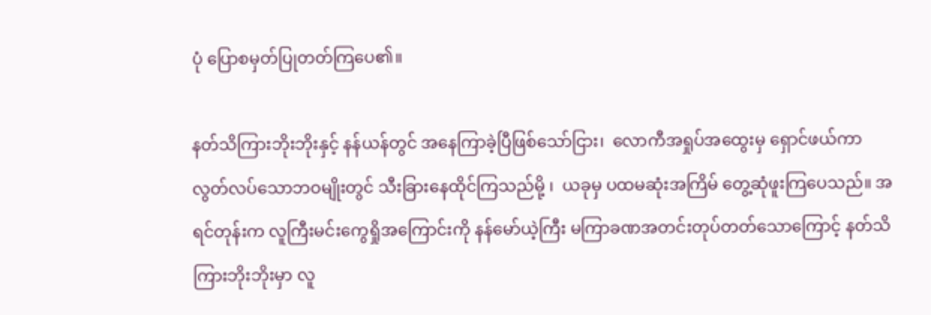ပုံ ပြောစမှတ်ပြုတတ်ကြပေ၏။

နတ်သိကြားဘိုးဘိုးနှင့် နန်ယန်တွင် အနေကြာခဲ့ပြီဖြစ်သော်ငြား၊  လောကီအရှုပ်အထွေးမှ ရှောင်ဖယ်ကာ လွတ်လပ်သောဘဝမျိုးတွင် သီးခြားနေထိုင်ကြသည်မို့ ၊  ယခုမှ ပထမဆုံးအကြိမ် တွေ့ဆုံဖူးကြပေသည်။ အရင်တုန်းက လူကြီးမင်းကွေရှိုအကြောင်းကို နန်မော်ယဲ့ကြီး မကြာခဏအတင်းတုပ်တတ်သောကြောင့် နတ်သိကြားဘိုးဘိုးမှာ လူ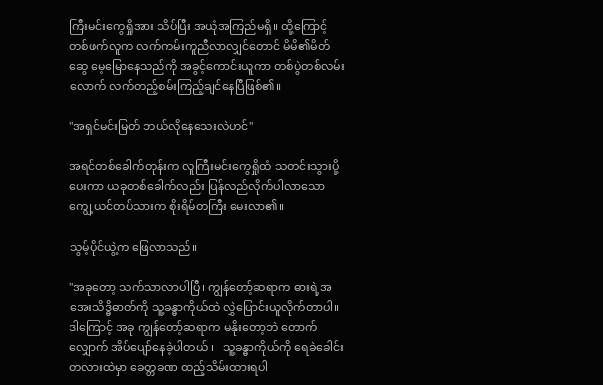ကြီးမင်းကွေရှိုအား သိပ်ပြီး အယုံအကြည်မရှိ။ ထို့ကြောင့် တစ်ဖက်လူက လက်ကမ်းကူညီလာလျှင်တောင် မိမိ၏မိတ်ဆွေ မေ့မြောနေသည်ကို အခွင့်ကောင်းယူကာ တစ်ပွဲတစ်လမ်းလောက် လက်တည့်စမ်းကြည့်ချင်နေပြီဖြစ်၏။

"အရှင်မင်းမြတ် ဘယ်လိုနေသေးလဲဟင်"

အရင်တစ်ခေါက်တုန်းက လူကြီးမင်းကွေရှိုထံ သတင်းသွားပို့ပေးကာ ယခုတစ်ခေါက်လည်း ပြန်လည်လိုက်ပါလာသော ကျွေ့ယင်တပ်သားက စိုးရိမ်တကြီး မေးလာ၏။

သွမ့်ပိုင်ယွဲ့က ဖြေလာသည်။

"အခုတော့ သက်သာလာပါပြီ၊ ကျွန်တော့်ဆရာက ဓားရဲ့အအေးသိဒ္ဓိဓာတ်ကို သူ့ခန္ဓာကိုယ်ထဲ လွှဲပြောင်းယူလိုက်တာပါ။ ဒါကြောင့် အခု ကျွန်တော့်ဆရာက မနိုးတော့ဘဲ တောက်လျှောက် အိပ်ပျော်နေခဲ့ပါတယ် ၊   သူ့ခန္ဓာကိုယ်ကို ရေခဲခေါင်းတလားထဲမှာ ခေတ္တခဏ ထည့်သိမ်းထားရပါ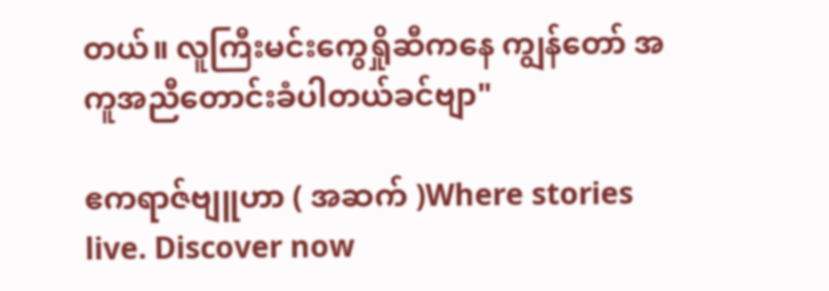တယ်။ လူကြီးမင်းကွေရှိုဆီကနေ ကျွန်တော် အကူအညီတောင်းခံပါတယ်ခင်ဗျာ"

ဧကရာဇ်ဗျူဟာ ( အဆက် )Where stories live. Discover now